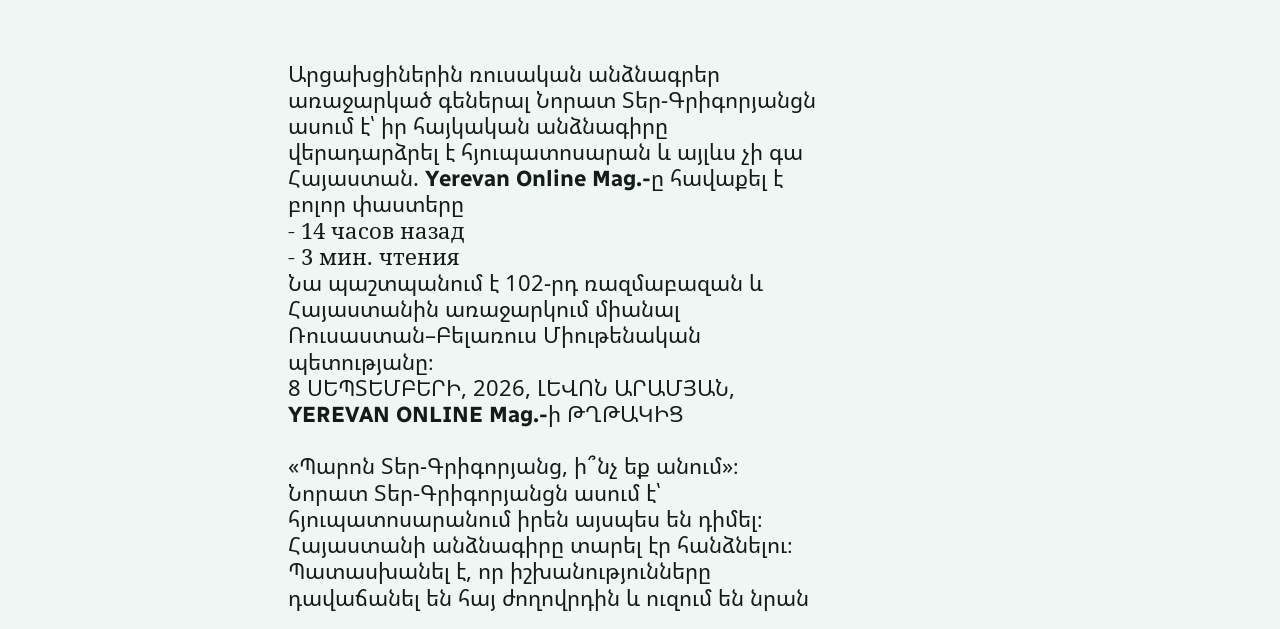Արցախցիներին ռուսական անձնագրեր առաջարկած գեներալ Նորատ Տեր-Գրիգորյանցն ասում է՝ իր հայկական անձնագիրը վերադարձրել է հյուպատոսարան և այլևս չի գա Հայաստան. Yerevan Online Mag.-ը հավաքել է բոլոր փաստերը
- 14 часов назад
- 3 мин. чтения
Նա պաշտպանում է 102-րդ ռազմաբազան և Հայաստանին առաջարկում միանալ Ռուսաստան–Բելառուս Միութենական պետությանը։
8 ՍԵՊՏԵՄԲԵՐԻ, 2026, ԼԵՎՈՆ ԱՐԱՄՅԱՆ, YEREVAN ONLINE Mag.-ի ԹՂԹԱԿԻՑ

«Պարոն Տեր-Գրիգորյանց, ի՞նչ եք անում»։ Նորատ Տեր-Գրիգորյանցն ասում է՝ հյուպատոսարանում իրեն այսպես են դիմել։ Հայաստանի անձնագիրը տարել էր հանձնելու։ Պատասխանել է, որ իշխանությունները դավաճանել են հայ ժողովրդին և ուզում են նրան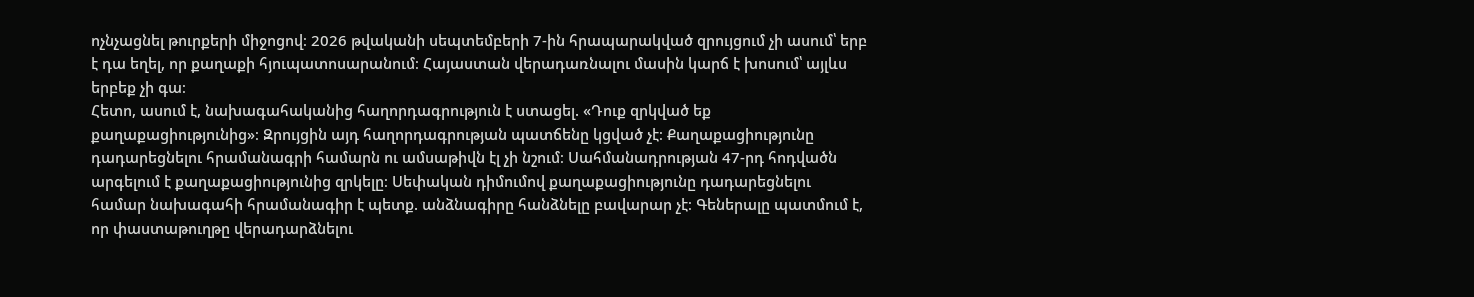ոչնչացնել թուրքերի միջոցով։ 2026 թվականի սեպտեմբերի 7-ին հրապարակված զրույցում չի ասում՝ երբ է դա եղել, որ քաղաքի հյուպատոսարանում։ Հայաստան վերադառնալու մասին կարճ է խոսում՝ այլևս երբեք չի գա։
Հետո, ասում է, նախագահականից հաղորդագրություն է ստացել. «Դուք զրկված եք քաղաքացիությունից»։ Զրույցին այդ հաղորդագրության պատճենը կցված չէ։ Քաղաքացիությունը դադարեցնելու հրամանագրի համարն ու ամսաթիվն էլ չի նշում։ Սահմանադրության 47-րդ հոդվածն արգելում է քաղաքացիությունից զրկելը։ Սեփական դիմումով քաղաքացիությունը դադարեցնելու համար նախագահի հրամանագիր է պետք. անձնագիրը հանձնելը բավարար չէ։ Գեներալը պատմում է, որ փաստաթուղթը վերադարձնելու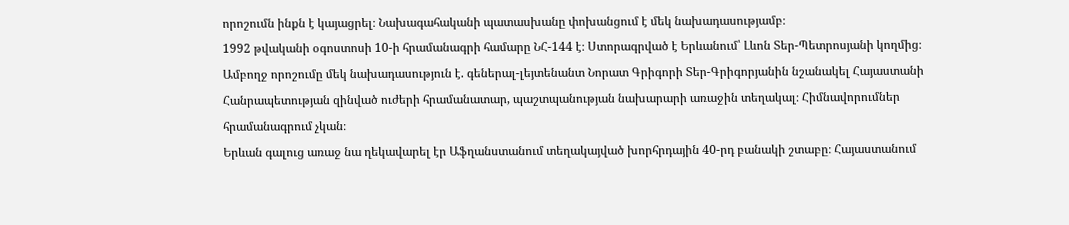որոշումն ինքն է կայացրել։ Նախագահականի պատասխանը փոխանցում է մեկ նախադասությամբ։
1992 թվականի օգոստոսի 10-ի հրամանագրի համարը ՆՀ-144 է։ Ստորագրված է Երևանում՝ Լևոն Տեր-Պետրոսյանի կողմից։ Ամբողջ որոշումը մեկ նախադասություն է. գեներալ-լեյտենանտ Նորատ Գրիգորի Տեր-Գրիգորյանին նշանակել Հայաստանի Հանրապետության զինված ուժերի հրամանատար, պաշտպանության նախարարի առաջին տեղակալ։ Հիմնավորումներ հրամանագրում չկան։
Երևան գալուց առաջ նա ղեկավարել էր Աֆղանստանում տեղակայված խորհրդային 40-րդ բանակի շտաբը։ Հայաստանում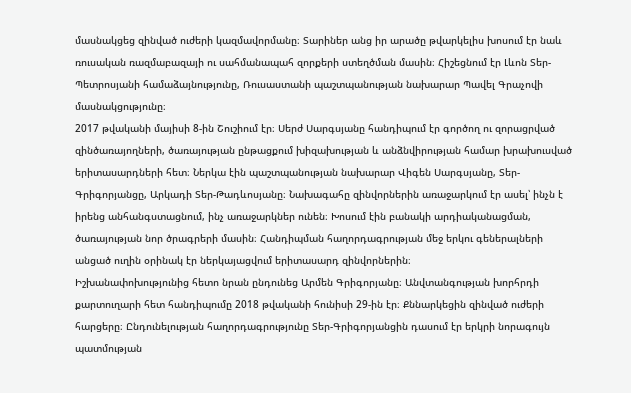մասնակցեց զինված ուժերի կազմավորմանը։ Տարիներ անց իր արածը թվարկելիս խոսում էր նաև ռուսական ռազմաբազայի ու սահմանապահ զորքերի ստեղծման մասին։ Հիշեցնում էր Լևոն Տեր-Պետրոսյանի համաձայնությունը, Ռուսաստանի պաշտպանության նախարար Պավել Գրաչովի մասնակցությունը։
2017 թվականի մայիսի 8-ին Շուշիում էր։ Սերժ Սարգսյանը հանդիպում էր գործող ու զորացրված զինծառայողների, ծառայության ընթացքում խիզախության և անձնվիրության համար խրախուսված երիտասարդների հետ։ Ներկա էին պաշտպանության նախարար Վիգեն Սարգսյանը, Տեր-Գրիգորյանցը, Արկադի Տեր-Թադևոսյանը։ Նախագահը զինվորներին առաջարկում էր ասել՝ ինչն է իրենց անհանգստացնում, ինչ առաջարկներ ունեն։ Խոսում էին բանակի արդիականացման, ծառայության նոր ծրագրերի մասին։ Հանդիպման հաղորդագրության մեջ երկու գեներալների անցած ուղին օրինակ էր ներկայացվում երիտասարդ զինվորներին։
Իշխանափոխությունից հետո նրան ընդունեց Արմեն Գրիգորյանը։ Անվտանգության խորհրդի քարտուղարի հետ հանդիպումը 2018 թվականի հունիսի 29-ին էր։ Քննարկեցին զինված ուժերի հարցերը։ Ընդունելության հաղորդագրությունը Տեր-Գրիգորյանցին դասում էր երկրի նորագույն պատմության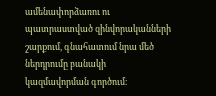ամենափորձառու ու պատրաստված զինվորականների շարքում, գնահատում նրա մեծ ներդրումը բանակի կազմավորման գործում։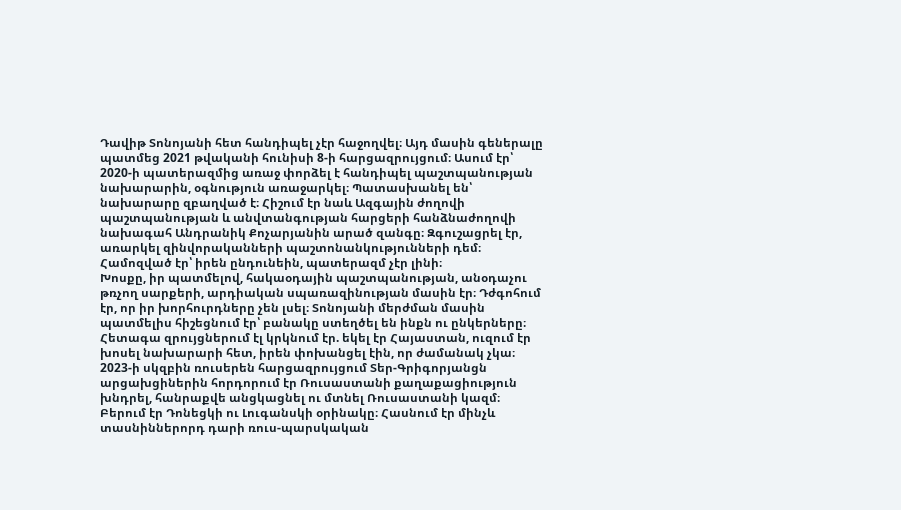Դավիթ Տոնոյանի հետ հանդիպել չէր հաջողվել։ Այդ մասին գեներալը պատմեց 2021 թվականի հունիսի 8-ի հարցազրույցում։ Ասում էր՝ 2020-ի պատերազմից առաջ փորձել է հանդիպել պաշտպանության նախարարին, օգնություն առաջարկել։ Պատասխանել են՝ նախարարը զբաղված է։ Հիշում էր նաև Ազգային ժողովի պաշտպանության և անվտանգության հարցերի հանձնաժողովի նախագահ Անդրանիկ Քոչարյանին արած զանգը։ Զգուշացրել էր, առարկել զինվորականների պաշտոնանկությունների դեմ։ Համոզված էր՝ իրեն ընդունեին, պատերազմ չէր լինի։
Խոսքը, իր պատմելով, հակաօդային պաշտպանության, անօդաչու թռչող սարքերի, արդիական սպառազինության մասին էր։ Դժգոհում էր, որ իր խորհուրդները չեն լսել։ Տոնոյանի մերժման մասին պատմելիս հիշեցնում էր՝ բանակը ստեղծել են ինքն ու ընկերները։ Հետագա զրույցներում էլ կրկնում էր. եկել էր Հայաստան, ուզում էր խոսել նախարարի հետ, իրեն փոխանցել էին, որ ժամանակ չկա։
2023-ի սկզբին ռուսերեն հարցազրույցում Տեր-Գրիգորյանցն արցախցիներին հորդորում էր Ռուսաստանի քաղաքացիություն խնդրել, հանրաքվե անցկացնել ու մտնել Ռուսաստանի կազմ։ Բերում էր Դոնեցկի ու Լուգանսկի օրինակը։ Հասնում էր մինչև տասնիններորդ դարի ռուս-պարսկական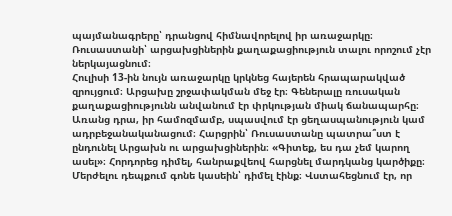պայմանագրերը՝ դրանցով հիմնավորելով իր առաջարկը։ Ռուսաստանի՝ արցախցիներին քաղաքացիություն տալու որոշում չէր ներկայացնում։
Հուլիսի 13-ին նույն առաջարկը կրկնեց հայերեն հրապարակված զրույցում։ Արցախը շրջափակման մեջ էր։ Գեներալը ռուսական քաղաքացիությունն անվանում էր փրկության միակ ճանապարհը։ Առանց դրա, իր համոզմամբ, սպասվում էր ցեղասպանություն կամ ադրբեջանականացում։ Հարցրին՝ Ռուսաստանը պատրա՞ստ է ընդունել Արցախն ու արցախցիներին։ «Գիտեք, ես դա չեմ կարող ասել»։ Հորդորեց դիմել, հանրաքվեով հարցնել մարդկանց կարծիքը։ Մերժելու դեպքում գոնե կասեին՝ դիմել էինք։ Վստահեցնում էր, որ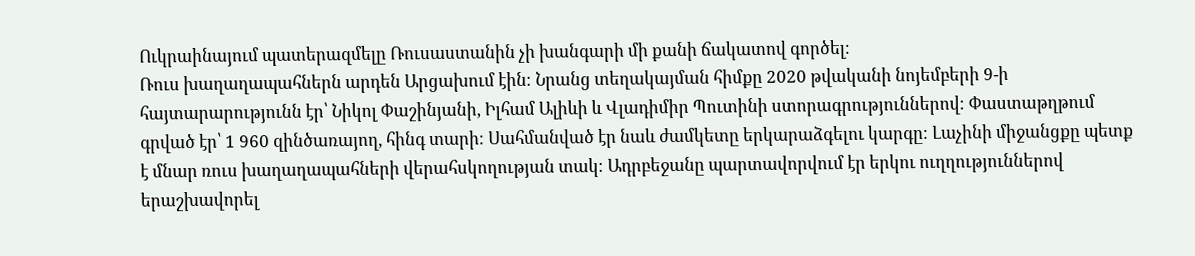Ուկրաինայում պատերազմելը Ռուսաստանին չի խանգարի մի քանի ճակատով գործել։
Ռուս խաղաղապահներն արդեն Արցախում էին։ Նրանց տեղակայման հիմքը 2020 թվականի նոյեմբերի 9-ի հայտարարությունն էր՝ Նիկոլ Փաշինյանի, Իլհամ Ալիևի և Վլադիմիր Պուտինի ստորագրություններով։ Փաստաթղթում գրված էր՝ 1 960 զինծառայող, հինգ տարի։ Սահմանված էր նաև ժամկետը երկարաձգելու կարգը։ Լաչինի միջանցքը պետք է մնար ռուս խաղաղապահների վերահսկողության տակ։ Ադրբեջանը պարտավորվում էր երկու ուղղություններով երաշխավորել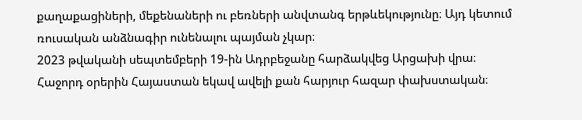քաղաքացիների, մեքենաների ու բեռների անվտանգ երթևեկությունը։ Այդ կետում ռուսական անձնագիր ունենալու պայման չկար։
2023 թվականի սեպտեմբերի 19-ին Ադրբեջանը հարձակվեց Արցախի վրա։ Հաջորդ օրերին Հայաստան եկավ ավելի քան հարյուր հազար փախստական։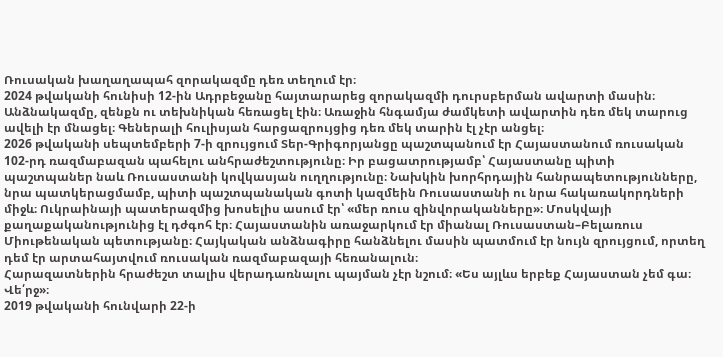Ռուսական խաղաղապահ զորակազմը դեռ տեղում էր։
2024 թվականի հունիսի 12-ին Ադրբեջանը հայտարարեց զորակազմի դուրսբերման ավարտի մասին։ Անձնակազմը, զենքն ու տեխնիկան հեռացել էին։ Առաջին հնգամյա ժամկետի ավարտին դեռ մեկ տարուց ավելի էր մնացել։ Գեներալի հուլիսյան հարցազրույցից դեռ մեկ տարին էլ չէր անցել։
2026 թվականի սեպտեմբերի 7-ի զրույցում Տեր-Գրիգորյանցը պաշտպանում էր Հայաստանում ռուսական 102-րդ ռազմաբազան պահելու անհրաժեշտությունը։ Իր բացատրությամբ՝ Հայաստանը պիտի պաշտպաներ նաև Ռուսաստանի կովկասյան ուղղությունը։ Նախկին խորհրդային հանրապետությունները, նրա պատկերացմամբ, պիտի պաշտպանական գոտի կազմեին Ռուսաստանի ու նրա հակառակորդների միջև։ Ուկրաինայի պատերազմից խոսելիս ասում էր՝ «մեր ռուս զինվորականները»։ Մոսկվայի քաղաքականությունից էլ դժգոհ էր։ Հայաստանին առաջարկում էր միանալ Ռուսաստան–Բելառուս Միութենական պետությանը։ Հայկական անձնագիրը հանձնելու մասին պատմում էր նույն զրույցում, որտեղ դեմ էր արտահայտվում ռուսական ռազմաբազայի հեռանալուն։
Հարազատներին հրաժեշտ տալիս վերադառնալու պայման չէր նշում։ «Ես այլևս երբեք Հայաստան չեմ գա։ Վե՛րջ»։
2019 թվականի հունվարի 22-ի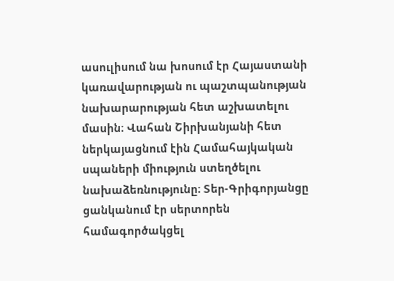ասուլիսում նա խոսում էր Հայաստանի կառավարության ու պաշտպանության նախարարության հետ աշխատելու մասին։ Վահան Շիրխանյանի հետ ներկայացնում էին Համահայկական սպաների միություն ստեղծելու նախաձեռնությունը։ Տեր-Գրիգորյանցը ցանկանում էր սերտորեն համագործակցել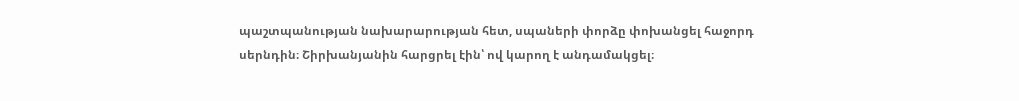պաշտպանության նախարարության հետ, սպաների փորձը փոխանցել հաջորդ սերնդին։ Շիրխանյանին հարցրել էին՝ ով կարող է անդամակցել։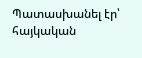Պատասխանել էր՝ հայկական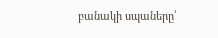բանակի սպաները՝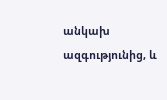անկախ ազգությունից, և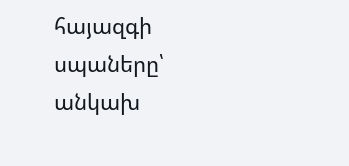հայազգի սպաները՝ անկախ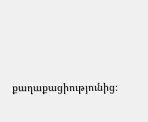քաղաքացիությունից։